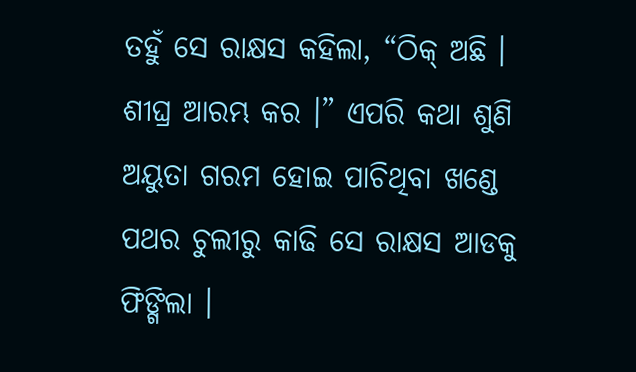ତହୁଁ ସେ ରାକ୍ଷସ କହିଲା, “ଠିକ୍ ଅଛି । ଶୀଘ୍ର ଆରମ୍ଭ କର ।” ଏପରି କଥା ଶୁଣି ଅୟୁତା ଗରମ ହୋଇ ପାଚିଥିବା ଖଣ୍ଡେ ପଥର ଚୁଲୀରୁ କାଢି ସେ ରାକ୍ଷସ ଆଡକୁ ଫିଙ୍ଗିଲା ।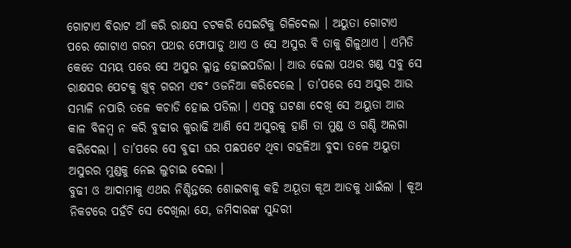ଗୋଟାଏ ବିରାଟ ଆଁ କରି ରାକ୍ଷସ ଚଟକରି ସେଇଟିକୁ ଗିଳିଦେଲା । ଅୟୁତା ଗୋଟାଏ ପରେ ଗୋଟାଏ ଗରମ ପଥର ଫୋପାଡୁ ଥାଏ ଓ ସେ ଅସୁର ବି ତାକୁ ଗିଳୁଥାଏ । ଏମିତି କେତେ ସମୟ ପରେ ସେ ଅସୁର କ୍ଳାନ୍ତ ହୋଇପଡିଲା । ଆଉ ଢେଲା ପଥର ଖଣ୍ଡ ସବୁ ସେ ରାକ୍ଷସର ପେଟକୁ ଖୁବ୍ ଗରମ ଏବଂ ଓଜନିଆ କରିଦେଲେ । ତା’ପରେ ସେ ଅସୁର ଆଉ ସମ୍ଭାଳି ନପାରି ତଳେ କଚାଡି ହୋଇ ପଡିଲା । ଏସବୁ ଘଟଣା ଦେଖି ସେ ଅୟୁତା ଆଉ କାଳ ବିଳମ୍ବ ନ କରି ବୁଢୀର କୁରାଢି ଆଣି ସେ ଅସୁରକୁ ହାଣି ତା ମୁଣ୍ଡ ଓ ଗଣ୍ଡି ଅଲଗା କରିଦେଲା । ତା’ପରେ ସେ ବୁଢୀ ଘର ପଛପଟେ ଥିବା ଗହଳିଆ ବୁଦା ତଳେ ଅୟୁତା ଅସୁରର ମୁଣ୍ଡକୁ ନେଇ ଲୁଚାଇ ଦେଲା ।
ବୁଢୀ ଓ ଆଦାମାକୁ ଏଥର ନିଶ୍ଚିନ୍ତରେ ଶୋଇବାକୁ କହି ଅୟୂତା କୂଅ ଆଡକୁ ଧାଇଁଲା । କୂଅ ନିକଟରେ ପହଁଚି ସେ ଦେଖିଲା ଯେ, ଜମିଦାରଙ୍କ ସୁନ୍ଦରୀ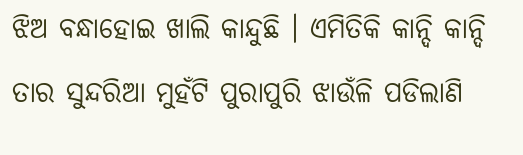ଝିଅ ବନ୍ଧାହୋଇ ଖାଲି କାନ୍ଦୁଛି । ଏମିତିକି କାନ୍ଦି କାନ୍ଦି ତାର ସୁନ୍ଦରିଆ ମୁହଁଟି ପୁରାପୁରି ଝାଉଁଳି ପଡିଲାଣି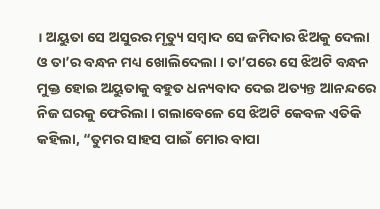। ଅୟୁତା ସେ ଅସୁରର ମୃତ୍ୟୁ ସମ୍ବାଦ ସେ ଜମିଦାର ଝିଅକୁ ଦେଲା ଓ ତା’ର ବନ୍ଧନ ମଧ୍ୟ ଖୋଲିଦେଲା । ତା’ପରେ ସେ ଝିଅଟି ବନ୍ଧନ ମୁକ୍ତ ହୋଇ ଅୟୁତାକୁ ବହୁତ ଧନ୍ୟବାଦ ଦେଇ ଅତ୍ୟନ୍ତ ଆନନ୍ଦରେ ନିଜ ଘରକୁ ଫେରିଲା । ଗଲାବେଳେ ସେ ଝିଅଟି କେବଳ ଏତିକି କହିଲା, “ତୁମର ସାହସ ପାଇଁ ମୋର ବାପା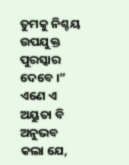ତୁମକୁ ନିଶ୍ଚୟ ଉପଯୁକ୍ତ ପୁରସ୍କାର ଦେବେ ।” ଏଣେ ଏ ଅୟୁତା ବି ଅନୁଭବ କଲା ଯେ,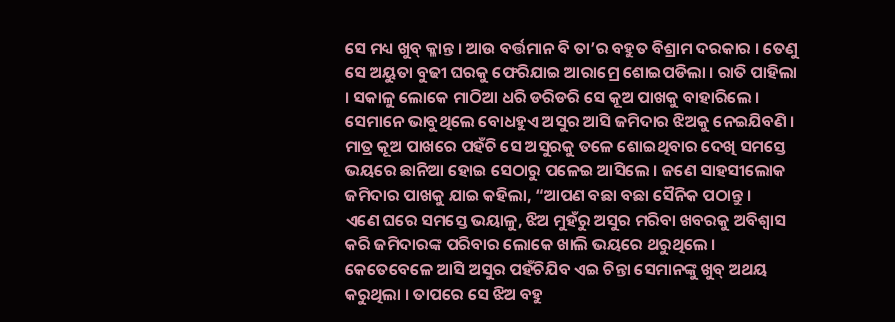ସେ ମଧ୍ୟ ଖୁବ୍ କ୍ଳାନ୍ତ । ଆଉ ବର୍ତ୍ତମାନ ବି ତା’ର ବହୁତ ବିଶ୍ରାମ ଦରକାର । ତେଣୁ ସେ ଅୟୁତା ବୁଢୀ ଘରକୁ ଫେରିଯାଇ ଆରାମ୍ରେ ଶୋଇପଡିଲା । ରାତି ପାହିଲା । ସକାଳୁ ଲୋକେ ମାଠିଆ ଧରି ଡରିଡରି ସେ କୂଅ ପାଖକୁ ବାହାରିଲେ । ସେମାନେ ଭାବୁଥିଲେ ବୋଧହୁଏ ଅସୁର ଆସି ଜମିଦାର ଝିଅକୁ ନେଇଯିବଣି ।
ମାତ୍ର କୂଅ ପାଖରେ ପହଁଚି ସେ ଅସୁରକୁ ତଳେ ଶୋଇଥିବାର ଦେଖି ସମସ୍ତେ ଭୟରେ ଛାନିଆ ହୋଇ ସେଠାରୁ ପଳେଇ ଆସିଲେ । ଜଣେ ସାହସୀଲୋକ ଜମିଦାର ପାଖକୁ ଯାଇ କହିଲା, “ଆପଣ ବଛା ବଛା ସୈନିକ ପଠାନ୍ତୁ ।
ଏଣେ ଘରେ ସମସ୍ତେ ଭୟାଳୁ, ଝିଅ ମୁହଁରୁ ଅସୁର ମରିବା ଖବରକୁ ଅବିଶ୍ୱାସ କରି ଜମିଦାରଙ୍କ ପରିବାର ଲୋକେ ଖାଲି ଭୟରେ ଥରୁଥିଲେ । କେତେବେଳେ ଆସି ଅସୁର ପହଁଚିଯିବ ଏଇ ଚିନ୍ତା ସେମାନଙ୍କୁ ଖୁବ୍ ଅଥୟ କରୁଥିଲା । ତାପରେ ସେ ଝିଅ ବହୁ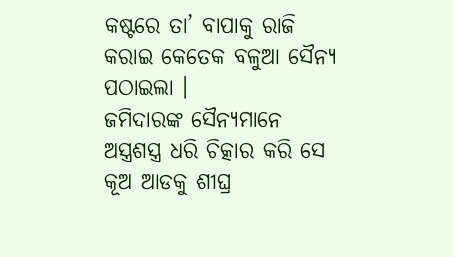କଷ୍ଟରେ ତା’ ବାପାକୁ ରାଜି କରାଇ କେତେକ ବଳୁଆ ସୈନ୍ୟ ପଠାଇଲା ।
ଜମିଦାରଙ୍କ ସୈନ୍ୟମାନେ ଅସ୍ତ୍ରଶସ୍ତ୍ର ଧରି ଚିତ୍କାର କରି ସେ କୂଅ ଆଡକୁ ଶୀଘ୍ର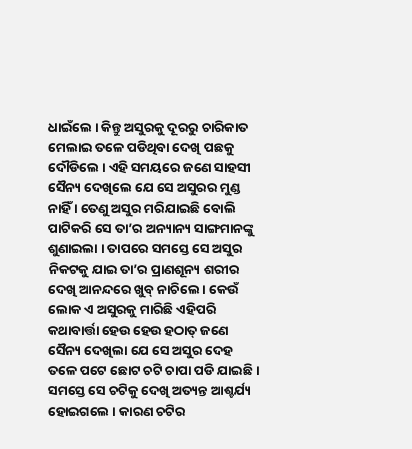ଧାଇଁଲେ । କିନ୍ତୁ ଅସୁରକୁ ଦୂରରୁ ଚାରିକାତ ମେଲାଇ ତଳେ ପଡିଥିବା ଦେଖି ପଛକୁ ଦୌଡିଲେ । ଏହି ସମୟରେ ଜଣେ ସାହସୀ ସୈନ୍ୟ ଦେଖିଲେ ଯେ ସେ ଅସୁରର ମୁଣ୍ଡ ନାହିଁ । ତେଣୁ ଅସୁର ମରିଯାଇଛି ବୋଲି ପାଟିକରି ସେ ତା’ର ଅନ୍ୟାନ୍ୟ ସାଙ୍ଗମାନଙ୍କୁ ଶୁଣାଇଲା । ତାପରେ ସମସ୍ତେ ସେ ଅସୁର ନିକଟକୁ ଯାଇ ତା’ର ପ୍ରାଣଶୂନ୍ୟ ଶରୀର ଦେଖି ଆନନ୍ଦରେ ଖୁବ୍ ନାଚିଲେ । କେଉଁ ଲୋକ ଏ ଅସୁରକୁ ମାରିଛି ଏହିପରି କଥାବାର୍ତ୍ତା ହେଉ ହେଉ ହଠାତ୍ ଜଣେ ସୈନ୍ୟ ଦେଖିଲା ଯେ ସେ ଅସୁର ଦେହ ତଳେ ପଟେ ଛୋଟ ଚଟି ଚାପା ପଡି ଯାଇଛି । ସମସ୍ତେ ସେ ଚଟିକୁ ଦେଖି ଅତ୍ୟନ୍ତ ଆଶ୍ଚର୍ଯ୍ୟ ହୋଇଗଲେ । କାରଣ ଚଟିର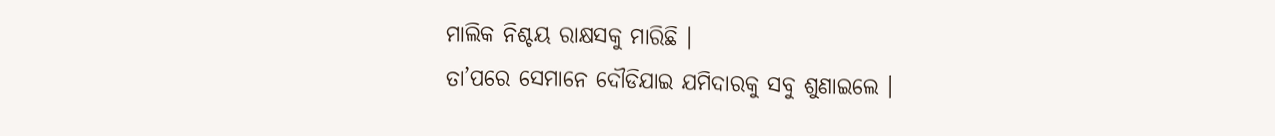ମାଲିକ ନିଶ୍ଚୟ ରାକ୍ଷସକୁ ମାରିଛି ।
ତା’ପରେ ସେମାନେ ଦୌଡିଯାଇ ଯମିଦାରକୁ ସବୁ ଶୁଣାଇଲେ ।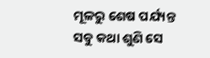ମୂଳରୁ ଶେଷ ପର୍ଯ୍ୟନ୍ତ ସବୁ କଥା ଶୁଣି ସେ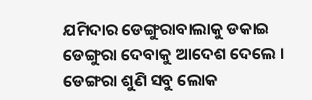ଯମିଦାର ଡେଙ୍ଗୁରାବାଲାକୁ ଡକାଇ ଡେଙ୍ଗୁରା ଦେବାକୁ ଆଦେଶ ଦେଲେ ।
ଡେଙ୍ଗରା ଶୁଣି ସବୁ ଲୋକ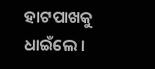ହାଟପାଖକୁ ଧାଇଁଲେ ।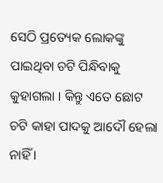ସେଠି ପ୍ରତ୍ୟେକ ଲୋକଙ୍କୁ ପାଇଥିବା ଚଟି ପିନ୍ଧିବାକୁ କୁହାଗଲା । କିନ୍ତୁ ଏତେ ଛୋଟ ଚଟି କାହା ପାଦକୁ ଆଦୌ ହେଲା ନାହିଁ ।